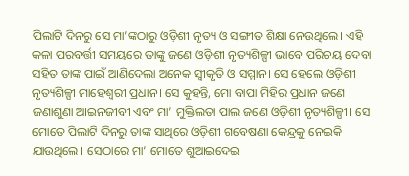ପିଲାଟି ଦିନରୁ ସେ ମା’ଙ୍କଠାରୁ ଓଡ଼ିଶୀ ନୃତ୍ୟ ଓ ସଙ୍ଗୀତ ଶିକ୍ଷା ନେଉଥିଲେ। ଏହି କଳା ପରବର୍ତ୍ତୀ ସମୟରେ ତାଙ୍କୁ ଜଣେ ଓଡ଼ିଶୀ ନୃତ୍ୟଶିଳ୍ପୀ ଭାବେ ପରିଚୟ ଦେବା ସହିତ ତାଙ୍କ ପାଇଁ ଆଣିଦେଲା ଅନେକ ସ୍ବୀକୃତି ଓ ସମ୍ମାନ। ସେ ହେଲେ ଓଡ଼ିଶୀ ନୃତ୍ୟଶିଳ୍ପୀ ମାହେଶ୍ୱରୀ ପ୍ରଧାନ। ସେ କୁହନ୍ତି, ମୋ ବାପା ମିହିର ପ୍ରଧାନ ଜଣେ ଜଣାଶୁଣା ଆଇନଜୀବୀ ଏବଂ ମା’ ମୁକ୍ତିଲତା ପାଲ ଜଣେ ଓଡ଼ିଶୀ ନୃତ୍ୟଶିଳ୍ପୀ। ସେ ମୋତେ ପିଲାଟି ଦିନରୁ ତାଙ୍କ ସାଥିରେ ଓଡ଼ିଶୀ ଗବେଷଣା କେନ୍ଦ୍ରକୁ ନେଇକି ଯାଉଥିଲେ। ସେଠାରେ ମା’ ମୋତେ ଶୁଆଇଦେଇ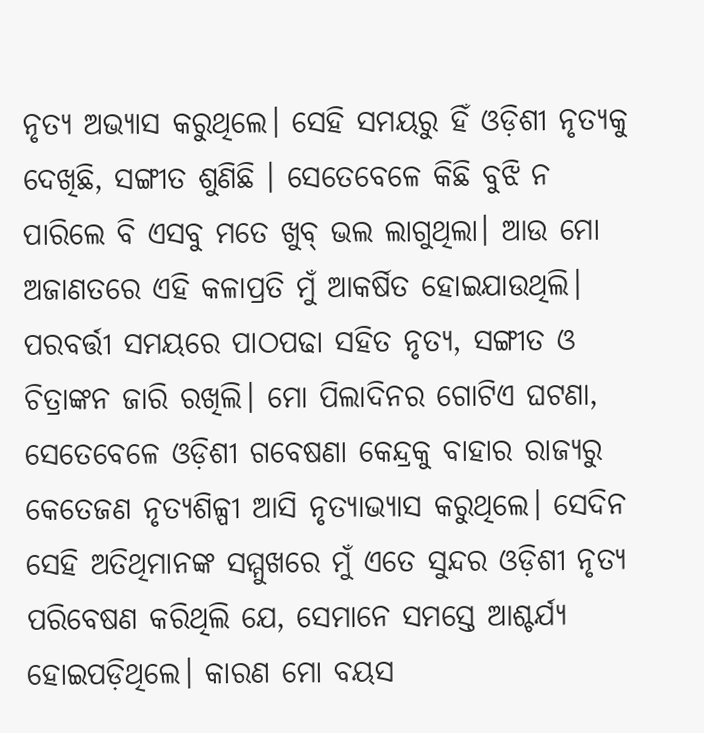ନୃତ୍ୟ ଅଭ୍ୟାସ କରୁଥିଲେ। ସେହି ସମୟରୁ ହିଁ ଓଡ଼ିଶୀ ନୃତ୍ୟକୁ ଦେଖିଛି, ସଙ୍ଗୀତ ଶୁଣିଛି । ସେତେବେଳେ କିଛି ବୁଝି ନ ପାରିଲେ ବି ଏସବୁ ମତେ ଖୁବ୍ ଭଲ ଲାଗୁଥିଲା। ଆଉ ମୋ ଅଜାଣତରେ ଏହି କଳାପ୍ରତି ମୁଁ ଆକର୍ଷିତ ହୋଇଯାଉଥିଲି। ପରବର୍ତ୍ତୀ ସମୟରେ ପାଠପଢା ସହିତ ନୃତ୍ୟ, ସଙ୍ଗୀତ ଓ ଚିତ୍ରାଙ୍କନ ଜାରି ରଖିଲି। ମୋ ପିଲାଦିନର ଗୋଟିଏ ଘଟଣା, ସେତେବେଳେ ଓଡ଼ିଶୀ ଗବେଷଣା କେନ୍ଦ୍ରକୁ ବାହାର ରାଜ୍ୟରୁ କେତେଜଣ ନୃତ୍ୟଶିଳ୍ପୀ ଆସି ନୃତ୍ୟାଭ୍ୟାସ କରୁଥିଲେ। ସେଦିନ ସେହି ଅତିଥିମାନଙ୍କ ସମ୍ମୁଖରେ ମୁଁ ଏତେ ସୁନ୍ଦର ଓଡ଼ିଶୀ ନୃତ୍ୟ ପରିବେଷଣ କରିଥିଲି ଯେ, ସେମାନେ ସମସ୍ତେ ଆଶ୍ଚର୍ଯ୍ୟ ହୋଇପଡ଼ିଥିଲେ। କାରଣ ମୋ ବୟସ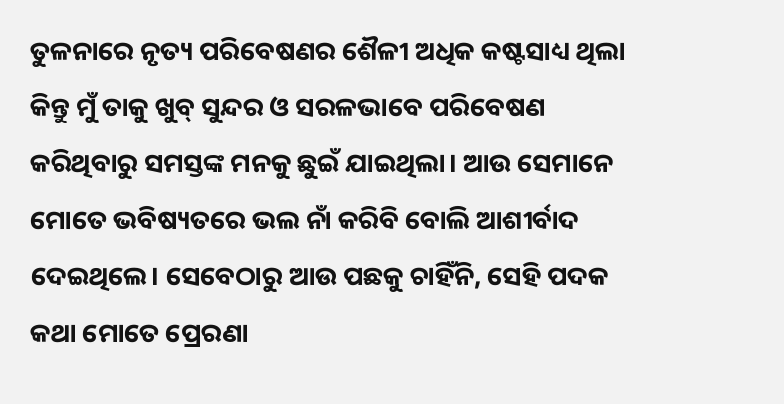ତୁଳନାରେ ନୃତ୍ୟ ପରିବେଷଣର ଶୈଳୀ ଅଧିକ କଷ୍ଟସାଧ୍ୟ ଥିଲା କିନ୍ତୁ ମୁଁ ତାକୁ ଖୁବ୍ ସୁନ୍ଦର ଓ ସରଳଭାବେ ପରିବେଷଣ କରିଥିବାରୁ ସମସ୍ତଙ୍କ ମନକୁ ଛୁଇଁ ଯାଇଥିଲା। ଆଉ ସେମାନେ ମୋତେ ଭବିଷ୍ୟତରେ ଭଲ ନାଁ କରିବି ବୋଲି ଆଶୀର୍ବାଦ ଦେଇଥିଲେ। ସେବେଠାରୁ ଆଉ ପଛକୁ ଚାହିଁନି, ସେହି ପଦକ କଥା ମୋତେ ପ୍ରେରଣା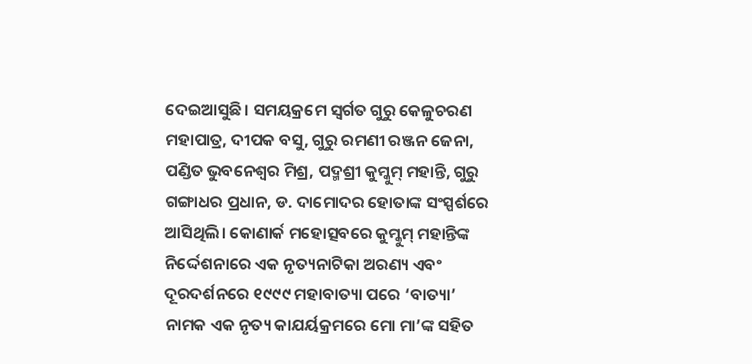ଦେଇଆସୁଛି। ସମୟକ୍ରମେ ସ୍ବର୍ଗତ ଗୁରୁ କେଳୁଚରଣ ମହାପାତ୍ର, ଦୀପକ ବସୁ, ଗୁରୁ ରମଣୀ ରଞ୍ଜନ ଜେନା, ପଣ୍ଡିତ ଭୁବନେଶ୍ୱର ମିଶ୍ର, ପଦ୍ମଶ୍ରୀ କୁମ୍କୁମ୍ ମହାନ୍ତି, ଗୁରୁ ଗଙ୍ଗାଧର ପ୍ରଧାନ, ଡ. ଦାମୋଦର ହୋତାଙ୍କ ସଂସ୍ପର୍ଶରେ ଆସିଥିଲି। କୋଣାର୍କ ମହୋତ୍ସବରେ କୁମ୍କୁମ୍ ମହାନ୍ତିଙ୍କ ନିର୍ଦ୍ଦେଶନାରେ ଏକ ନୃତ୍ୟନାଟିକା ଅରଣ୍ୟ ଏବଂ ଦୂରଦର୍ଶନରେ ୧୯୯୯ ମହାବାତ୍ୟା ପରେ ‘ବାତ୍ୟା’ ନାମକ ଏକ ନୃତ୍ୟ କାଯର୍ୟକ୍ରମରେ ମୋ ମା’ଙ୍କ ସହିତ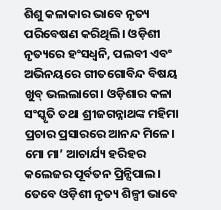ଶିଶୁ କଳାକାର ଭାବେ ନୃତ୍ୟ ପରିବେଷଣ କରିଥିଲି। ଓଡ଼ିଶୀ ନୃତ୍ୟରେ ହଂସଧ୍ୱନି, ପଲବୀ ଏବଂ ଅଭିନୟରେ ଗୀତଗୋବିନ୍ଦ ବିଷୟ ଖୁବ୍ ଭଲଲାଗେ। ଓଡ଼ିଶାର କଳା ସଂସ୍କୃତି ତଥା ଶ୍ରୀଜଗନ୍ନାଥଙ୍କ ମହିମା ପ୍ରଚାର ପ୍ରସାରରେ ଆନନ୍ଦ ମିଳେ। ମୋ ମା’ ଆଚାର୍ଯ୍ୟ ହରିହର କଲେଜର ପୂର୍ବତନ ପ୍ରିନ୍ସିପାଲ। ତେବେ ଓଡ଼ିଶୀ ନୃତ୍ୟ ଶିଳ୍ପୀ ଭାବେ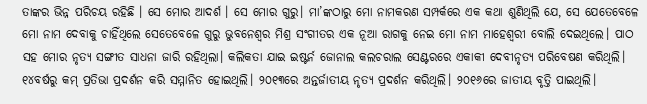ତାଙ୍କର ଭିନ୍ନ ପରିଚୟ ରହିଛି । ସେ ମୋର ଆଦର୍ଶ । ସେ ମୋର ଗୁରୁ। ମା’ଙ୍କଠାରୁ ମୋ ନାମକରଣ ସମ୍ପର୍କରେ ଏକ କଥା ଶୁଣିଥିଲି ଯେ, ସେ ଯେତେବେଳେ ମୋ ନାମ ଦେବାକୁ ଚାହିଁଥିଲେ ସେତେବେଳେ ଗୁରୁ ଭୁବନେଶ୍ୱର ମିଶ୍ର ସଂଗୀତର ଏକ ନୂଆ ରାଗକୁ ନେଇ ମୋ ନାମ ମାହେଶ୍ୱରୀ ବୋଲି ଦେଇଥିଲେ। ପାଠ ସହ ମୋର ନୃତ୍ୟ ସଙ୍ଗୀତ ସାଧନା ଜାରି ରହିଥିଲା। କଲିକତା ଯାଇ ଇଷ୍ଟର୍ନ ଜୋନାଲ କଲଚରାଲ ସେଣ୍ଟରରେ ଏକାକୀ ଦେବୀନୃତ୍ୟ ପରିବେଷଣ କରିଥିଲି। ୧୪ବର୍ଷରୁ କମ୍ ପ୍ରତିଭା ପ୍ରଦର୍ଶନ କରି ସମ୍ମାନିତ ହୋଇଥିଲି। ୨୦୧୩ରେ ଅନ୍ତର୍ଜାତୀୟ ନୃତ୍ୟ ପ୍ରଦର୍ଶନ କରିଥିଲି। ୨୦୧୬ରେ ଜାତୀୟ ବୃତ୍ତି ପାଇଥିଲି।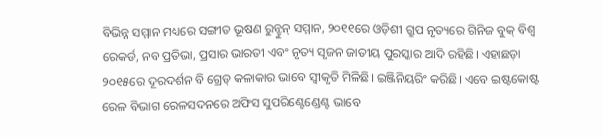ବିଭିନ୍ନ ସମ୍ମାନ ମଧ୍ୟରେ ସଙ୍ଗୀତ ଭୂଷଣ ରୁନ୍ଝୁନ୍ ସମ୍ମାନ, ୨୦୧୧ରେ ଓଡ଼ିଶୀ ଗ୍ରୁପ ନୃତ୍ୟରେ ଗିନିଜ ବୁକ୍ ବିଶ୍ୱ ରେକର୍ଡ, ନବ ପ୍ରତିଭା, ପ୍ରସାର ଭାରତୀ ଏବଂ ନୃତ୍ୟ ସୃଜନ ଜାତୀୟ ପୁରସ୍କାର ଆଦି ରହିଛି। ଏହାଛଡ଼ା ୨୦୧୫ରେ ଦୂରଦର୍ଶନ ବି ଗ୍ରେଡ୍ କଳାକାର ଭାବେ ସ୍ବୀକୃତି ମିଳିଛି। ଇଞ୍ଜିନିୟରିଂ କରିଛି। ଏବେ ଇଷ୍ଟକୋଷ୍ଟ ରେଳ ବିଭାଗ ରେଳସଦନରେ ଅଫିସ ସୁପରିଣ୍ଟେଣ୍ଡେଣ୍ଟ ଭାବେ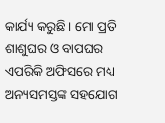କାର୍ଯ୍ୟ କରୁଛି। ମୋ ପ୍ରତି ଶାଶୁଘର ଓ ବାପଘର ଏପରିକି ଅଫିସରେ ମଧ୍ୟ ଅନ୍ୟସମସ୍ତଙ୍କ ସହଯୋଗ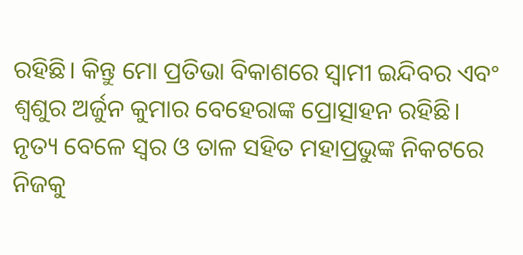ରହିଛି। କିନ୍ତୁ ମୋ ପ୍ରତିଭା ବିକାଶରେ ସ୍ବାମୀ ଇନ୍ଦିବର ଏବଂ ଶ୍ୱଶୁର ଅର୍ଜୁନ କୁମାର ବେହେରାଙ୍କ ପ୍ରୋତ୍ସାହନ ରହିଛି। ନୃତ୍ୟ ବେଳେ ସ୍ବର ଓ ତାଳ ସହିତ ମହାପ୍ରଭୁଙ୍କ ନିକଟରେ ନିଜକୁ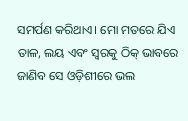ସମର୍ପଣ କରିଥାଏ। ମୋ ମତରେ ଯିଏ ତାଳ, ଲୟ ଏବଂ ସ୍ବରକୁ ଠିକ୍ ଭାବରେ ଜାଣିବ ସେ ଓଡ଼ିଶୀରେ ଭଲ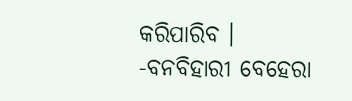କରିପାରିବ ।
-ବନବିହାରୀ ବେହେରା